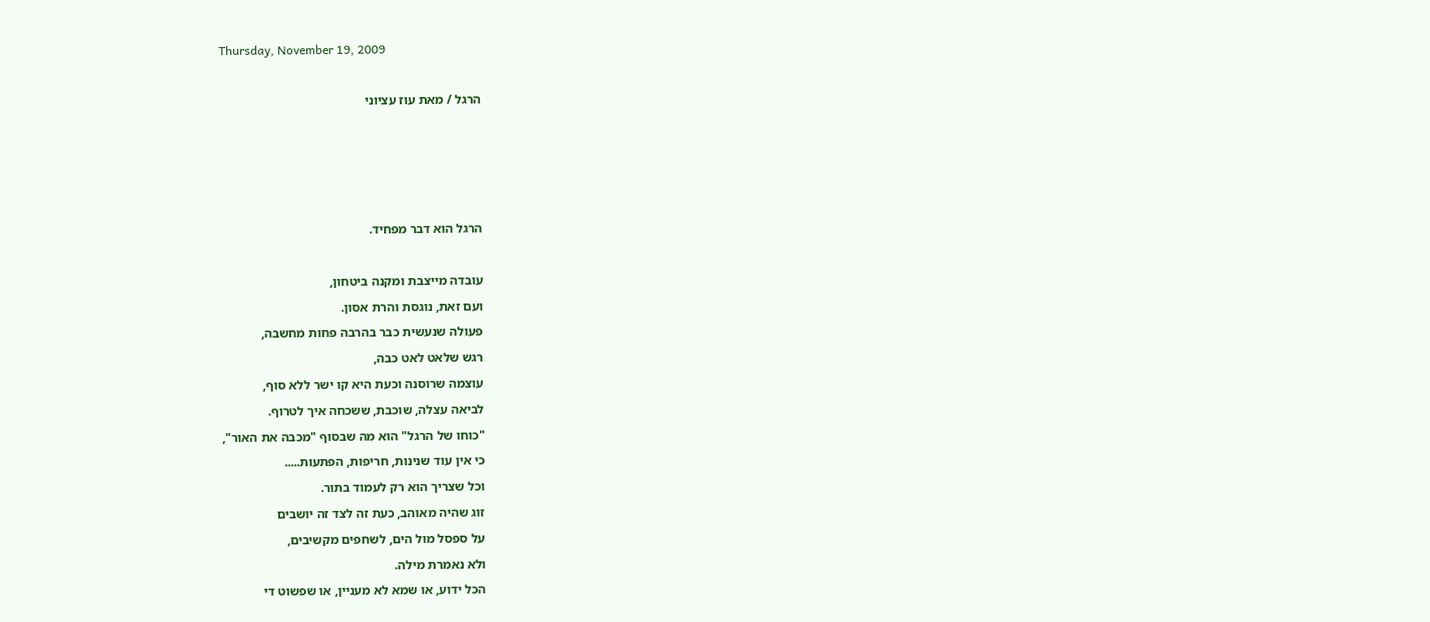Thursday, November 19, 2009

הרגל / מאת עוז עציוני




הרגל הוא דבר מפחיד.

עובדה מייצבת ומקנה ביטחון,
ועם זאת, נוגסת והרת אסון.
פעולה שנעשית כבר בהרבה פחות מחשבה,
רגש שלאט לאט כבה,
עוצמה שרוסנה וכעת היא קו ישר ללא סוף,
לביאה עצלה, שוכבת, ששכחה איך לטרוף.
"כוחו של הרגל" הוא מה שבסוף "מכבה את האור",
כי אין עוד שנינות, חריפות, הפתעות.....
וכל שצריך הוא רק לעמוד בתור.
זוג שהיה מאוהב, כעת זה לצד זה יושבים
על ספסל מול הים, לשחפים מקשיבים,
ולא נאמרת מילה.
הכל ידוע, או שמא לא מעניין, או שפשוט די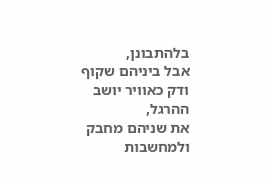בלהתבונן,
אבל ביניהם שקוף ודק כאוויר יושב ההרגל,
את שניהם מחבק ולמחשבות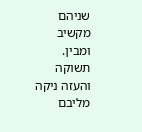שניהם מקשיב ומבין.
תשוקה והעזה ניקה מליבם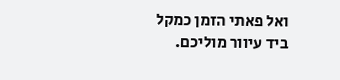ואל פאתי הזמן כמקל ביד עיוור מוליכם.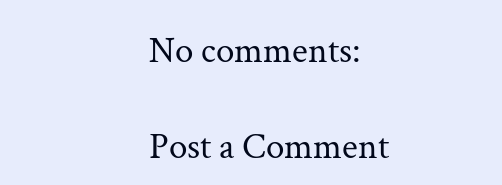No comments:

Post a Comment